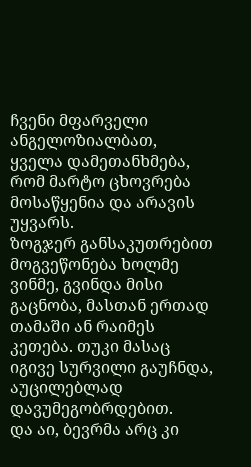ჩვენი მფარველი ანგელოზიალბათ, ყველა დამეთანხმება, რომ მარტო ცხოვრება მოსაწყენია და არავის უყვარს.
ზოგჯერ განსაკუთრებით მოგვეწონება ხოლმე ვინმე, გვინდა მისი გაცნობა, მასთან ერთად თამაში ან რაიმეს კეთება. თუკი მასაც იგივე სურვილი გაუჩნდა, აუცილებლად დავუმეგობრდებით.
და აი, ბევრმა არც კი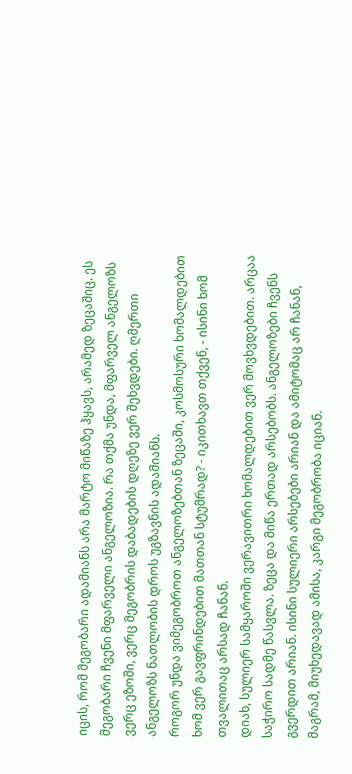იცის, რომ მეგობარი ადამიანს არა მარტო მიწაზე ჰყავს, არამედ ზეცაშიც. ეს მეგობარი ჩვენი მფარველი ანგელოზია. რა თქმა უნდა, მფარველ ანგელოზს ვერც ეზოში, ვერც მეგობრის დაბადების დღეზე ვერ შეხვდები. ღმერთი ანგელოზს ნათლობის დროს უგზავნის ადამიანს.
როგორ უნდა ვიმეგობროთ ანგელოზებთან ზეცაში, კოსმოსური ხომალდებით ხომ ვერ გავფრინდებით მათთან სტუმრად? - იკითხავთ თქვენ, - ისინი ხომ თვალითაც არსად ჩანან.
დიახ, სულიერ სამყაროში ვერავითრი ხომალდებით ვერ მოვხვდებით. არცაა საჭირო სადმე წასვლა. ზეცა და მიწა ერთად არსებობს. ანგელოზები ჩვენს გვერდით არიან. ისინი სულიერი არსებები არიან და ამიტომაც არ ჩანან, მაგრამ, მიუხედავად ამისა, კარგი მეგობრობა იციან.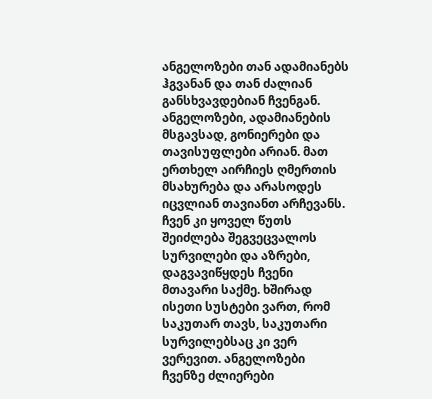ანგელოზები თან ადამიანებს ჰგვანან და თან ძალიან განსხვავდებიან ჩვენგან.
ანგელოზები, ადამიანების მსგავსად, გონიერები და თავისუფლები არიან. მათ ერთხელ აირჩიეს ღმერთის მსახურება და არასოდეს იცვლიან თავიანთ არჩევანს. ჩვენ კი ყოველ წუთს შეიძლება შეგვეცვალოს სურვილები და აზრები, დაგვავიწყდეს ჩვენი მთავარი საქმე. ხშირად ისეთი სუსტები ვართ, რომ საკუთარ თავს, საკუთარი სურვილებსაც კი ვერ ვერევით. ანგელოზები ჩვენზე ძლიერები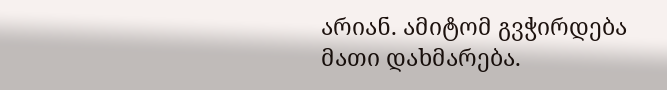არიან. ამიტომ გვჭირდება მათი დახმარება.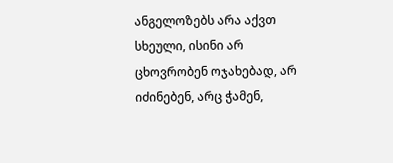ანგელოზებს არა აქვთ სხეული, ისინი არ ცხოვრობენ ოჯახებად, არ იძინებენ, არც ჭამენ,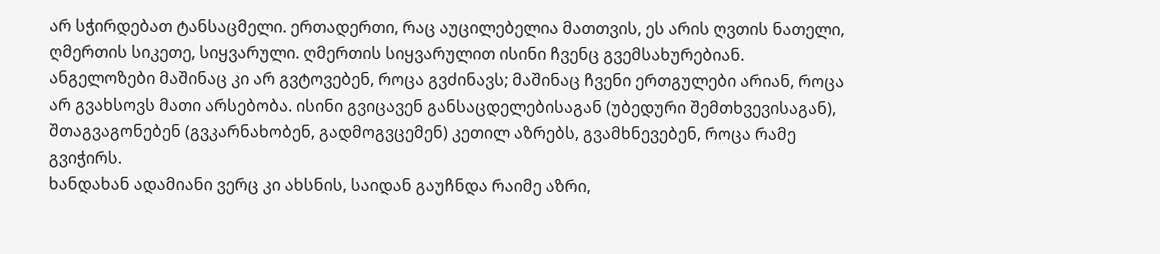არ სჭირდებათ ტანსაცმელი. ერთადერთი, რაც აუცილებელია მათთვის, ეს არის ღვთის ნათელი, ღმერთის სიკეთე, სიყვარული. ღმერთის სიყვარულით ისინი ჩვენც გვემსახურებიან.
ანგელოზები მაშინაც კი არ გვტოვებენ, როცა გვძინავს; მაშინაც ჩვენი ერთგულები არიან, როცა არ გვახსოვს მათი არსებობა. ისინი გვიცავენ განსაცდელებისაგან (უბედური შემთხვევისაგან), შთაგვაგონებენ (გვკარნახობენ, გადმოგვცემენ) კეთილ აზრებს, გვამხნევებენ, როცა რამე გვიჭირს.
ხანდახან ადამიანი ვერც კი ახსნის, საიდან გაუჩნდა რაიმე აზრი,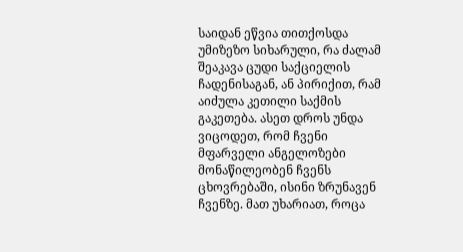საიდან ეწვია თითქოსდა უმიზეზო სიხარული, რა ძალამ შეაკავა ცუდი საქციელის ჩადენისაგან, ან პირიქით, რამ აიძულა კეთილი საქმის გაკეთება. ასეთ დროს უნდა ვიცოდეთ, რომ ჩვენი მფარველი ანგელოზები მონაწილეობენ ჩვენს ცხოვრებაში, ისინი ზრუნავენ ჩვენზე. მათ უხარიათ, როცა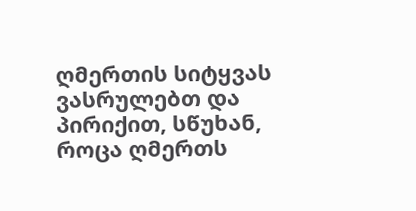ღმერთის სიტყვას ვასრულებთ და პირიქით, სწუხან, როცა ღმერთს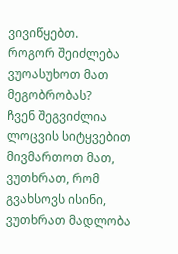ვივიწყებთ.
როგორ შეიძლება ვუოასუხოთ მათ მეგობრობას?
ჩვენ შეგვიძლია ლოცვის სიტყვებით მივმართოთ მათ, ვუთხრათ, რომ გვახსოვს ისინი, ვუთხრათ მადლობა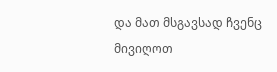და მათ მსგავსად ჩვენც მივიღოთ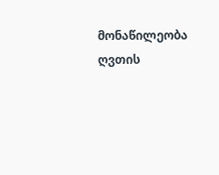მონაწილეობა ღვთის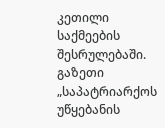კეთილი საქმეების შესრულებაში.
გაზეთი „საპატრიარქოს უწყებანის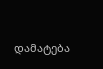დამატება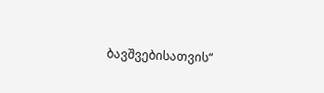ბავშვებისათვის“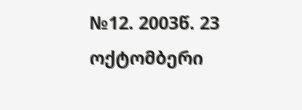№12. 2003წ. 23 ოქტომბერი